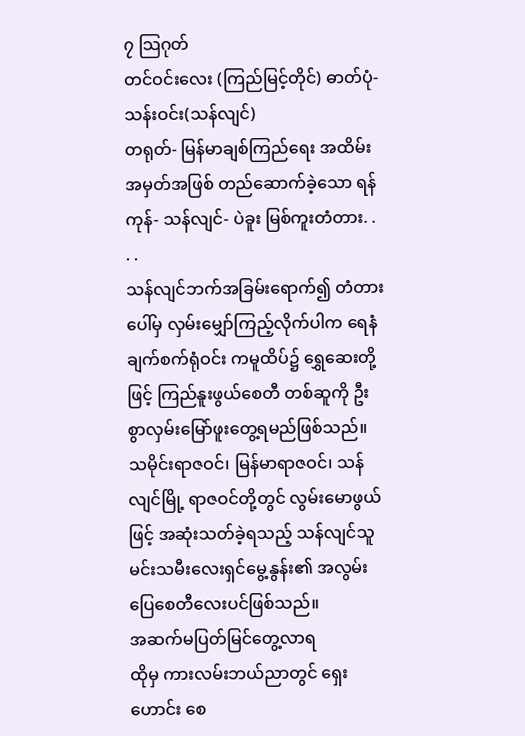၇ သြဂုတ်
တင်ဝင်းလေး (ကြည်မြင့်တိုင်) ဓာတ်ပုံ- သန်းဝင်း(သန်လျင်)
တရုတ်- မြန်မာချစ်ကြည်ရေး အထိမ်းအမှတ်အဖြစ် တည်ဆောက်ခဲ့သော ရန်ကုန်- သန်လျင်- ပဲခူး မြစ်ကူးတံတား. . . .
သန်လျင်ဘက်အခြမ်းရောက်၍ တံတားပေါ်မှ လှမ်းမျှော်ကြည့်လိုက်ပါက ရေနံချက်စက်ရုံဝင်း ကမူထိပ်၌ ရွှေဆေးတို့ဖြင့် ကြည်နူးဖွယ်စေတီ တစ်ဆူကို ဦးစွာလှမ်းမြော်ဖူးတွေ့ရမည်ဖြစ်သည်။ သမိုင်းရာဇဝင်၊ မြန်မာရာဇဝင်၊ သန်လျင်မြို့ ရာဇဝင်တို့တွင် လွမ်းမောဖွယ်ဖြင့် အဆုံးသတ်ခဲ့ရသည့် သန်လျင်သူ မင်းသမီးလေးရှင်မွေ့နွန်း၏ အလွမ်းပြေစေတီလေးပင်ဖြစ်သည်။
အဆက်မပြတ်မြင်တွေ့လာရ
ထိုမှ ကားလမ်းဘယ်ညာတွင် ရှေးဟောင်း စေ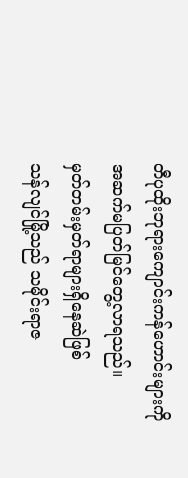တီပုထိုးဘုရားကျောင်းကန်ဟောင်းများကို အဆက်မပြတ်မြင်တွေ့လာရသည်။
မှတ်တမ်းမှတ်ရာများရှိနေဆဲဖြစ်
သန်လျင်မြို့သည် သမိုင်းရာဇ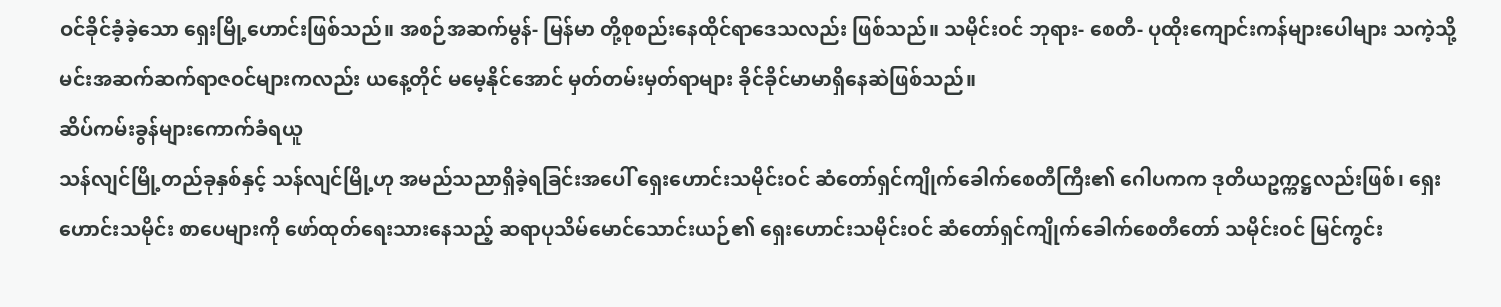ဝင်ခိုင်ခံ့ခဲ့သော ရှေးမြို့ဟောင်းဖြစ်သည်။ အစဉ်အဆက်မွန်- မြန်မာ တို့စုစည်းနေထိုင်ရာဒေသလည်း ဖြစ်သည်။ သမိုင်းဝင် ဘုရား- စေတီ- ပုထိုးကျောင်းကန်များပေါများ သကဲ့သို့ မင်းအဆက်ဆက်ရာဇဝင်များကလည်း ယနေ့တိုင် မမေ့နိုင်အောင် မှတ်တမ်းမှတ်ရာများ ခိုင်ခိုင်မာမာရှိနေဆဲဖြစ်သည်။
ဆိပ်ကမ်းခွန်များကောက်ခံရယူ
သန်လျင်မြို့တည်ခုနှစ်နှင့် သန်လျင်မြို့ဟု အမည်သညာရှိခဲ့ရခြင်းအပေါ် ရှေးဟောင်းသမိုင်းဝင် ဆံတော်ရှင်ကျိုက်ခေါက်စေတီကြီး၏ ဂေါပကက ဒုတိယဥက္ကဋ္ဌလည်းဖြစ်၊ ရှေးဟောင်းသမိုင်း စာပေများကို ဖော်ထုတ်ရေးသားနေသည့် ဆရာပုသိမ်မောင်သောင်းယဉ်၏ ရှေးဟောင်းသမိုင်းဝင် ဆံတော်ရှင်ကျိုက်ခေါက်စေတီတော် သမိုင်းဝင် မြင်ကွင်း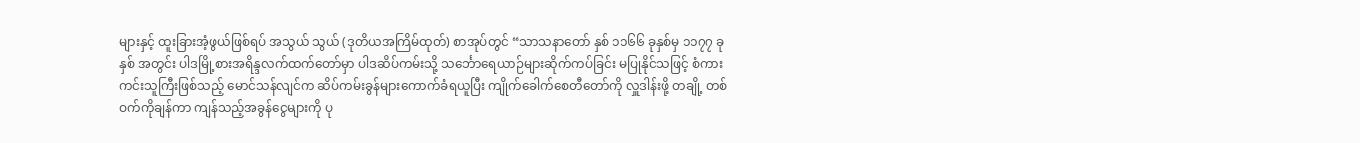များနှင့် ထူးခြားအံ့ဖွယ်ဖြစ်ရပ် အသွယ် သွယ် (ဒုတိယအကြိမ်ထုတ်) စာအုပ်တွင် “သာသနာတော် နှစ် ၁၁၆၆ ခုနှစ်မှ ၁၁၇၇ ခုနှစ် အတွင်း ပါဒမြို့စားအရိန္ဒလက်ထက်တော်မှာ ပါဒဆိပ်ကမ်းသို့ သင်္ဘောရေယာဉ်များဆိုက်ကပ်ခြင်း မပြုနိုင်သဖြင့် စံကားကင်းသူကြီးဖြစ်သည့် မောင်သန်လျင်က ဆိပ်ကမ်းခွန်များကောက်ခံရယူပြီး ကျိုက်ခေါက်စေတီတော်ကို လှူဒါန်းဖို့ တချို့ တစ်ဝက်ကိုချန်ကာ ကျန်သည့်အခွန်ငွေများကို ပု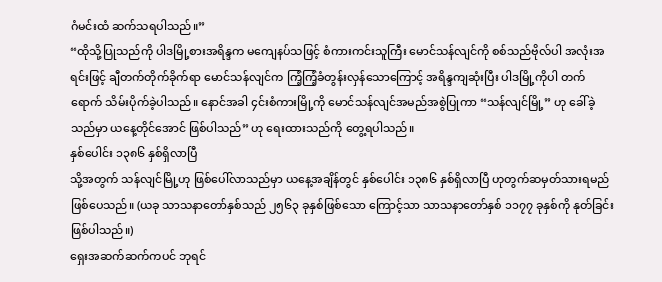ဂံမင်းထံ ဆက်သရပါသည်။”
“ထိုသို့ပြုသည်ကို ပါဒမြို့စားအရိန္ဒက မကျေနပ်သဖြင့် စံကားကင်းသူကြီး မောင်သန်လျင်ကို စစ်သည်ဗိုလ်ပါ အလုံးအရင်းဖြင့် ချီတက်တိုက်ခိုက်ရာ မောင်သန်လျင်က ကြံ့ကြံ့ခံတွန်းလှန်သောကြောင့် အရိန္ဒကျဆုံးပြီး ပါဒမြို့ကိုပါ တက်ရောက် သိမ်းပိုက်ခဲ့ပါသည်။ နောင်အခါ ၄င်းစံကားမြို့ကို မောင်သန်လျင်အမည်အစွဲပြုကာ “သန်လျင်မြို့” ဟု ခေါ်ခဲ့သည်မှာ ယနေ့တိုင်အောင် ဖြစ်ပါသည်” ဟု ရေးထားသည်ကို တွေ့ရပါသည်။
နှစ်ပေါင်း ၁၃၈၆ နှစ်ရှိလာပြီ
သို့အတွက် သန်လျင်မြို့ဟု ဖြစ်ပေါ်လာသည်မှာ ယနေ့အချိန်တွင် နှစ်ပေါင်း ၁၃၈၆ နှစ်ရှိလာပြီ ဟုတွက်ဆမှတ်သားရမည်ဖြစ်ပေသည်။ (ယခု သာသနာတော်နှစ်သည် ၂၅၆၃ ခုနှစ်ဖြစ်သော ကြောင့်သာ သာသနာတော်နှစ် ၁၁၇၇ ခုနှစ်ကို နုတ်ခြင်းဖြစ်ပါသည်။)
ရှေးအဆက်ဆက်ကပင် ဘုရင်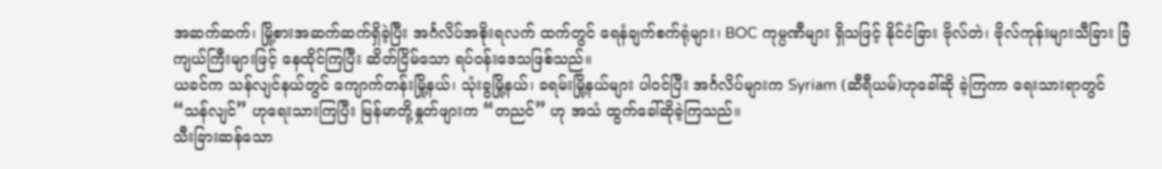အဆက်ဆက်၊ မြို့စားအဆက်ဆက်ရှိခဲ့ပြီး အင်္ဂလိပ်အစိုးရလက် ထက်တွင် ရေနံချက်စက်ရုံများ၊ BOC ကုမ္ပဏီများ ရှိသဖြင့် နိုင်ငံခြား ဗိုလ်တဲ၊ ဗိုလ်ကုန်းများသီခြား ခြံကျယ်ကြီးများဖြင့် နေထိုင်ကြပြီး ဆိတ်ငြိမ်သော ရပ်ဝန်းဒေသဖြစ်သည်။
ယခင်က သန်လျင်နယ်တွင် ကျောက်တန်းမြို့နယ်၊ သုံးခွမြို့နယ်၊ ခရမ်းမြို့နယ်များ ပါဝင်ပြီး အင်္ဂလိပ်များက Syriam (ဆီရီယမ်)ဟုခေါ်ဆို ခဲ့ကြကာ ရေးသားရာတွင် “သန်လျင်” ဟုရေးသားကြပြီး မြန်မာတို့နှုတ်ဖျားက “တညင်” ဟု အသံ ထွက်ခေါ်ဆိုခဲ့ကြသည်။
သီးခြားဆန်သော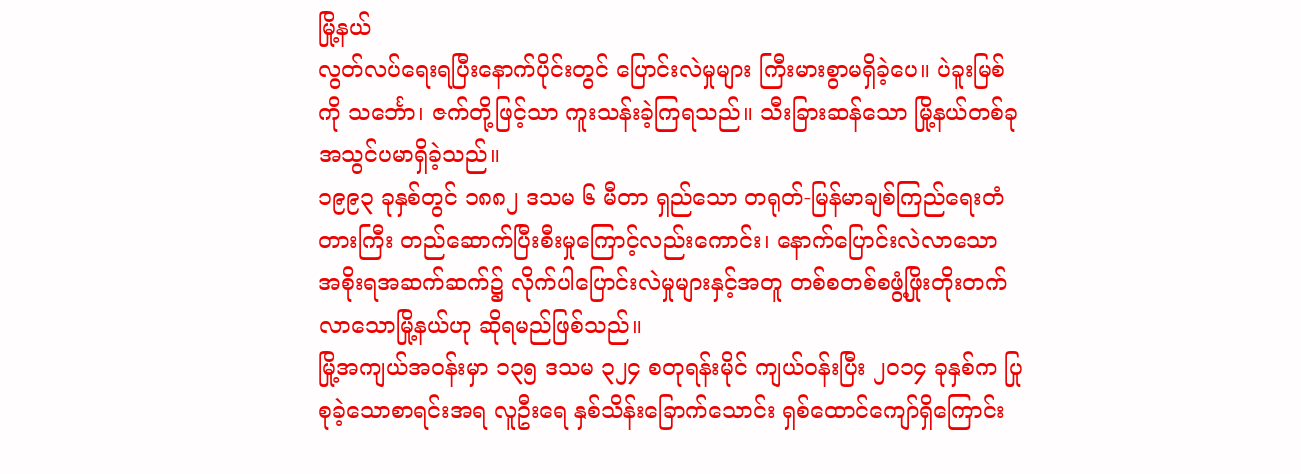မြို့နယ်
လွတ်လပ်ရေးရပြီးနောက်ပိုင်းတွင် ပြောင်းလဲမှုများ ကြီးမားစွာမရှိခဲ့ပေ။ ပဲခူးမြစ်ကို သင်္ဘော၊ ဇက်တို့ဖြင့်သာ ကူးသန်းခဲ့ကြရသည်။ သီးခြားဆန်သော မြို့နယ်တစ်ခုအသွင်ပမာရှိခဲ့သည်။
၁၉၉၃ ခုနှစ်တွင် ၁၈၈၂ ဒသမ ၆ မီတာ ရှည်သော တရုတ်-မြန်မာချစ်ကြည်ရေးတံတားကြီး တည်ဆောက်ပြီးစီးမှုကြောင့်လည်းကောင်း၊ နောက်ပြောင်းလဲလာသော အစိုးရအဆက်ဆက်၌ လိုက်ပါပြောင်းလဲမှုများနှင့်အတူ တစ်စတစ်စဖွံ့ဖြိုးတိုးတက်လာသောမြို့နယ်ဟု ဆိုရမည်ဖြစ်သည်။
မြို့အကျယ်အဝန်းမှာ ၁၃၅ ဒသမ ၃၂၄ စတုရန်းမိုင် ကျယ်ဝန်းပြီး ၂၀၁၄ ခုနှစ်က ပြုစုခဲ့သောစာရင်းအရ လူဦးရေ နှစ်သိန်းခြောက်သောင်း ရှစ်ထောင်ကျော်ရှိကြောင်း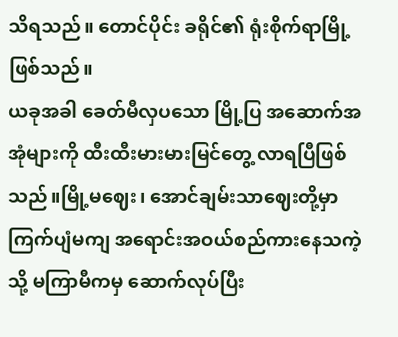သိရသည်။ တောင်ပိုင်း ခရိုင်၏ ရုံးစိုက်ရာမြို့ ဖြစ်သည်။
ယခုအခါ ခေတ်မီလှပသော မြို့ပြ အဆောက်အအုံများကို ထီးထီးမားမားမြင်တွေ့ လာရပြီဖြစ်သည်။မြို့မဈေး၊ အောင်ချမ်းသာဈေးတို့မှာ ကြက်ပျံမကျ အရောင်းအဝယ်စည်ကားနေသကဲ့သို့ မကြာမီကမှ ဆောက်လုပ်ပြီး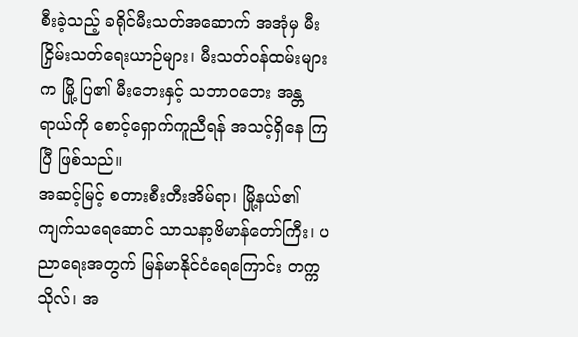စီးခဲ့သည့် ခရိုင်မီးသတ်အဆောက် အအုံမှ မီးငြှိမ်းသတ်ရေးယာဉ်များ၊ မီးသတ်ဝန်ထမ်းများက မြို့ ပြ၏ မီးဘေးနှင့် သဘာဝဘေး အန္တရာယ်ကို စောင့်ရှောက်ကူညီရန် အသင့်ရှိနေ ကြပြီ ဖြစ်သည်။
အဆင့်မြင့် စတားစီးတီးအိမ်ရာ၊ မြို့နယ်၏ ကျက်သရေဆောင် သာသနာ့ဗိမာန်တော်ကြီး၊ ပညာရေးအတွက် မြန်မာနိုင်ငံရေကြောင်း တက္ကသိုလ်၊ အ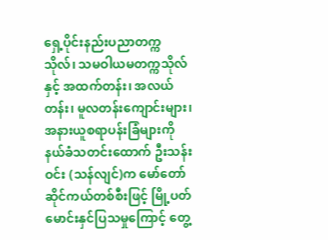ရှေ့ပိုင်းနည်းပညာတက္ကသိုလ်၊ သမဝါယမတက္ကသိုလ်နှင့် အထက်တန်း၊ အလယ်တန်း၊ မူလတန်းကျောင်းများ၊ အနားယူစရာပန်းခြံများကို နယ်ခံသတင်းထောက် ဦးသန်းဝင်း (သန်လျင်)က မော်တော်ဆိုင်ကယ်တစ်စီးဖြင့် မြို့ပတ်မောင်းနှင်ပြသမှုကြောင့် တွေ့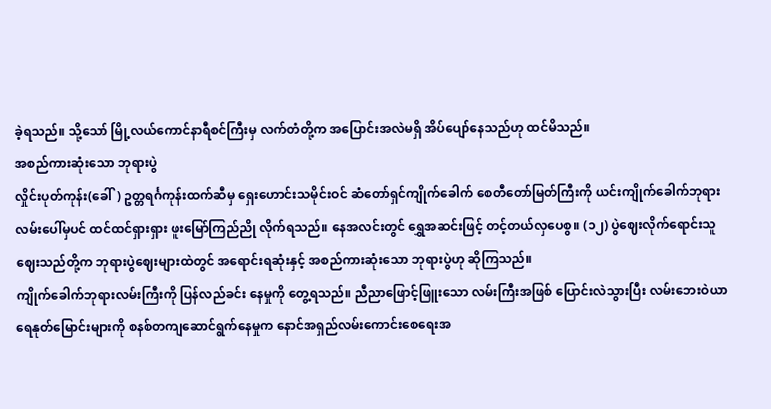ခဲ့ရသည်။ သို့သော် မြို့လယ်ကောင်နာရီစင်ကြီးမှ လက်တံတို့က အပြောင်းအလဲမရှိ အိပ်ပျော်နေသည်ဟု ထင်မိသည်။
အစည်ကားဆုံးသော ဘုရားပွဲ
လှိုင်းပုတ်ကုန်း(ခေါ်) ဥတ္တရင်္ဂကုန်းထက်ဆီမှ ရှေးဟောင်းသမိုင်းဝင် ဆံတော်ရှင်ကျိုက်ခေါက် စေတီတော်မြတ်ကြီးကို ယင်းကျိုက်ခေါက်ဘုရား လမ်းပေါ်မှပင် ထင်ထင်ရှားရှား ဖူးမြော်ကြည်ညို လိုက်ရသည်။ နေအလင်းတွင် ရွှေအဆင်းဖြင့် တင့်တယ်လှပေစွ။ (၁၂) ပွဲဈေးလိုက်ရောင်းသူ ဈေးသည်တို့က ဘုရားပွဲဈေးများထဲတွင် အရောင်းရဆုံးနှင့် အစည်ကားဆုံးသော ဘုရားပွဲဟု ဆိုကြသည်။
ကျိုက်ခေါက်ဘုရားလမ်းကြီးကို ပြန်လည်ခင်း နေမှုကို တွေ့ရသည်။ ညီညာဖြောင့်ဖြူးသော လမ်းကြီးအဖြစ် ပြောင်းလဲသွားပြီး လမ်းဘေးဝဲယာ ရေနုတ်မြောင်းများကို စနစ်တကျဆောင်ရွက်နေမှုက နောင်အရှည်လမ်းကောင်းစေရေးအ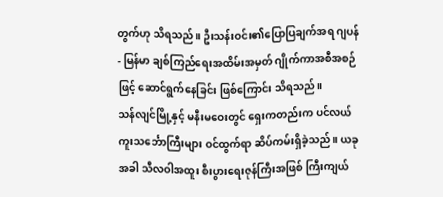တွက်ဟု သိရသည်။ ဦးသန်းဝင်း၏ပြောပြချက်အရ ဂျပန်- မြန်မာ ချစ်ကြည်ရေးအထိမ်းအမှတ် ဂျိုက်ကာအစီအစဉ်ဖြင့် ဆောင်ရွက်နေခြင်း ဖြစ်ကြောင်း သိရသည်။
သန်လျင်မြို့နှင့် မနီးမဝေးတွင် ရှေးကတည်းက ပင်လယ်ကူးသင်္ဘောကြီးများ ဝင်ထွက်ရာ ဆိပ်ကမ်းရှိခဲ့သည်။ ယခုအခါ သီလဝါအထူး စီးပွားရေးဇုန်ကြီးအဖြစ် ကြီးကျယ်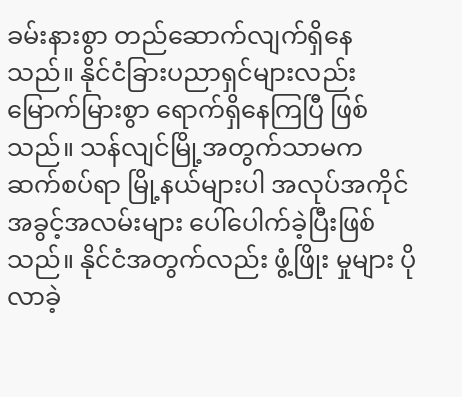ခမ်းနားစွာ တည်ဆောက်လျက်ရှိနေသည်။ နိုင်ငံခြားပညာရှင်များလည်း မြောက်မြားစွာ ရောက်ရှိနေကြပြီ ဖြစ်သည်။ သန်လျင်မြို့အတွက်သာမက ဆက်စပ်ရာ မြို့နယ်များပါ အလုပ်အကိုင်အခွင့်အလမ်းများ ပေါ်ပေါက်ခဲ့ပြီးဖြစ်သည်။ နိုင်ငံအတွက်လည်း ဖွံ့ဖြိုး မှုများ ပိုလာခဲ့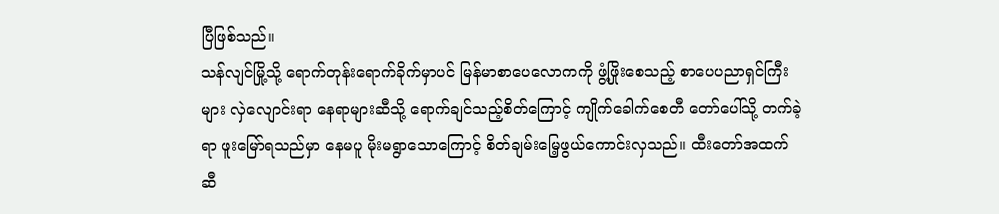ပြီဖြစ်သည်။
သန်လျင်မြို့သို့ ရောက်တုန်းရောက်ခိုက်မှာပင် မြန်မာစာပေလောကကို ဖွံ့ဖြိုးစေသည့် စာပေပညာရှင်ကြီးများ လှဲလျောင်းရာ နေရာများဆီသို့ ရောက်ချင်သည့်စိတ်ကြောင့် ကျိုက်ခေါက်စေတီ တော်ပေါ်သို့ တက်ခဲ့ရာ ဖူးမြော်ရသည်မှာ နေမပူ မိုးမရွာသောကြောင့် စိတ်ချမ်းမြေ့ဖွယ်ကောင်းလှသည်။ ထီးတော်အထက်ဆီ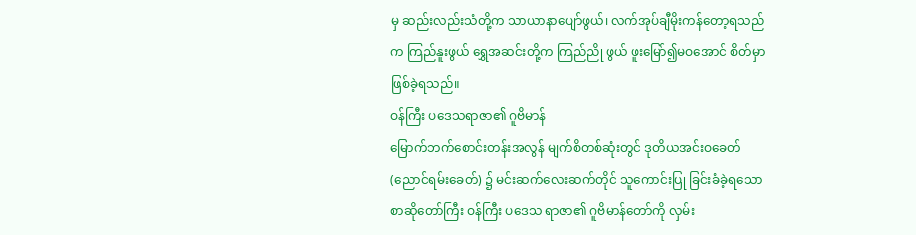မှ ဆည်းလည်းသံတို့က သာယာနာပျော်ဖွယ်၊ လက်အုပ်ချီမိုးကန်တော့ရသည်က ကြည်နူးဖွယ် ရွှေအဆင်းတို့က ကြည်ညို ဖွယ် ဖူးမြော်၍မဝအောင် စိတ်မှာဖြစ်ခဲ့ရသည်။
ဝန်ကြီး ပဒေသရာဇာ၏ ဂူဗိမာန်
မြောက်ဘက်စောင်းတန်းအလွန် မျက်စိတစ်ဆုံးတွင် ဒုတိယအင်းဝခေတ်(ညောင်ရမ်းခေတ်) ၌ မင်းဆက်လေးဆက်တိုင် သူကောင်းပြု ခြင်းခံခဲ့ရသော စာဆိုတော်ကြီး ဝန်ကြီး ပဒေသ ရာဇာ၏ ဂူဗိမာန်တော်ကို လှမ်း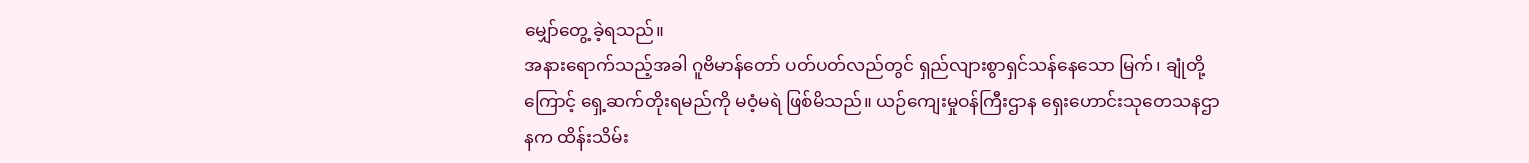မျှော်တွေ့ ခဲ့ရသည်။
အနားရောက်သည့်အခါ ဂူဗိမာန်တော် ပတ်ပတ်လည်တွင် ရှည်လျားစွာရှင်သန်နေသော မြက်၊ ချုံတို့ကြောင့် ရှေ့ဆက်တိုးရမည်ကို မဝံ့မရဲ ဖြစ်မိသည်။ ယဉ်ကျေးမှုဝန်ကြီးဌာန ရှေးဟောင်းသုတေသနဌာနက ထိန်းသိမ်း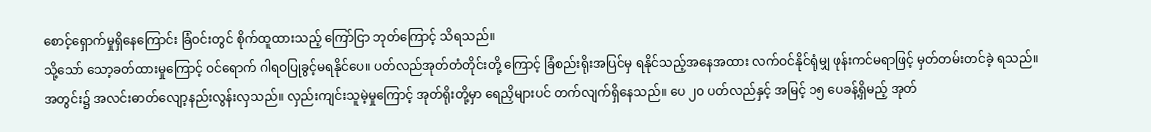စောင့်ရှောက်မှုရှိနေကြောင်း ခြံဝင်းတွင် စိုက်ထူထားသည့် ကြော်ငြာ ဘုတ်ကြောင့် သိရသည်။
သို့သော် သော့ခတ်ထားမှုကြောင့် ဝင်ရောက် ဂါရဝပြုခွင့်မရနိုင်ပေ။ ပတ်လည်အုတ်တံတိုင်းတို့ ကြောင့် ခြံစည်းရိုးအပြင်မှ ရနိုင်သည့်အနေအထား လက်ဝင်နိုင်ရုံမျှ ဖုန်းကင်မရာဖြင့် မှတ်တမ်းတင်ခဲ့ ရသည်။
အတွင်း၌ အလင်းဓာတ်လျော့နည်းလွန်းလှသည်။ လှည်းကျင်းသူမဲ့မှုကြောင့် အုတ်ရိုးတို့မှာ ရေညှိများပင် တက်လျက်ရှိနေသည်။ ပေ ၂၀ ပတ်လည်နှင့် အမြင့် ၁၅ ပေခန့်ရှိမည့် အုတ်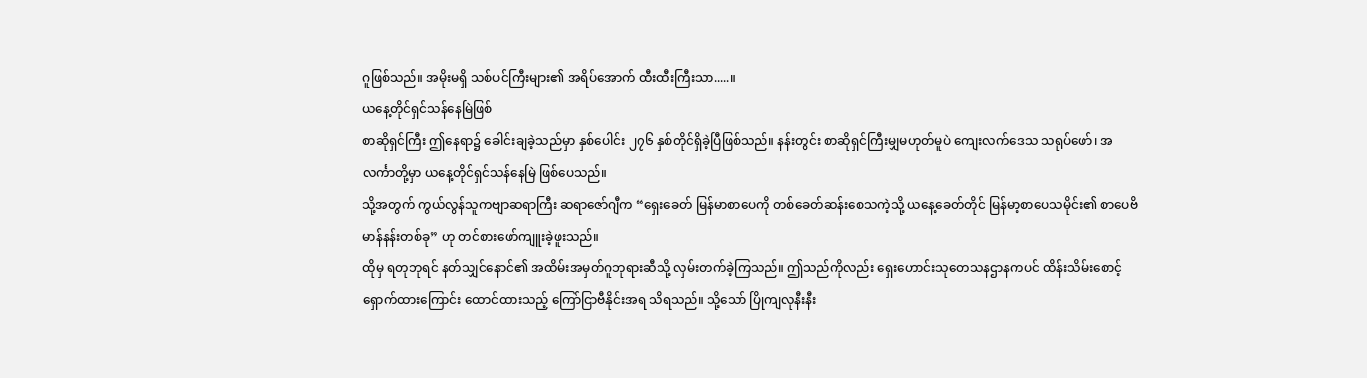ဂူဖြစ်သည်။ အမိုးမရှိ သစ်ပင်ကြီးများ၏ အရိပ်အောက် ထီးထီးကြီးသာ.....။
ယနေ့တိုင်ရှင်သန်နေမြဲဖြစ်
စာဆိုရှင်ကြီး ဤနေရာ၌ ခေါင်းချခဲ့သည်မှာ နှစ်ပေါင်း ၂၇၆ နှစ်တိုင်ရှိခဲ့ပြီဖြစ်သည်။ နန်းတွင်း စာဆိုရှင်ကြီးမျှမဟုတ်မူပဲ ကျေးလက်ဒေသ သရုပ်ဖော်၊ အလင်္ကာတို့မှာ ယနေ့တိုင်ရှင်သန်နေမြဲ ဖြစ်ပေသည်။
သို့အတွက် ကွယ်လွန်သူကဗျာဆရာကြီး ဆရာဇော်ဂျီက “ရှေးခေတ် မြန်မာစာပေကို တစ်ခေတ်ဆန်းစေသကဲ့သို့ ယနေ့ခေတ်တိုင် မြန်မာ့စာပေသမိုင်း၏ စာပေဗိမာန်နန်းတစ်ခု” ဟု တင်စားဖော်ကျူးခဲ့ဖူးသည်။
ထိုမှ ရတုဘုရင် နတ်သျှင်နောင်၏ အထိမ်းအမှတ်ဂူဘုရားဆီသို့ လှမ်းတက်ခဲ့ကြသည်။ ဤသည်ကိုလည်း ရှေးဟောင်းသုတေသနဌာနကပင် ထိန်းသိမ်းစောင့်ရှောက်ထားကြောင်း ထောင်ထားသည့် ကြော်ငြာဗီနိုင်းအရ သိရသည်။ သို့သော် ပြိုကျလုနီးနီး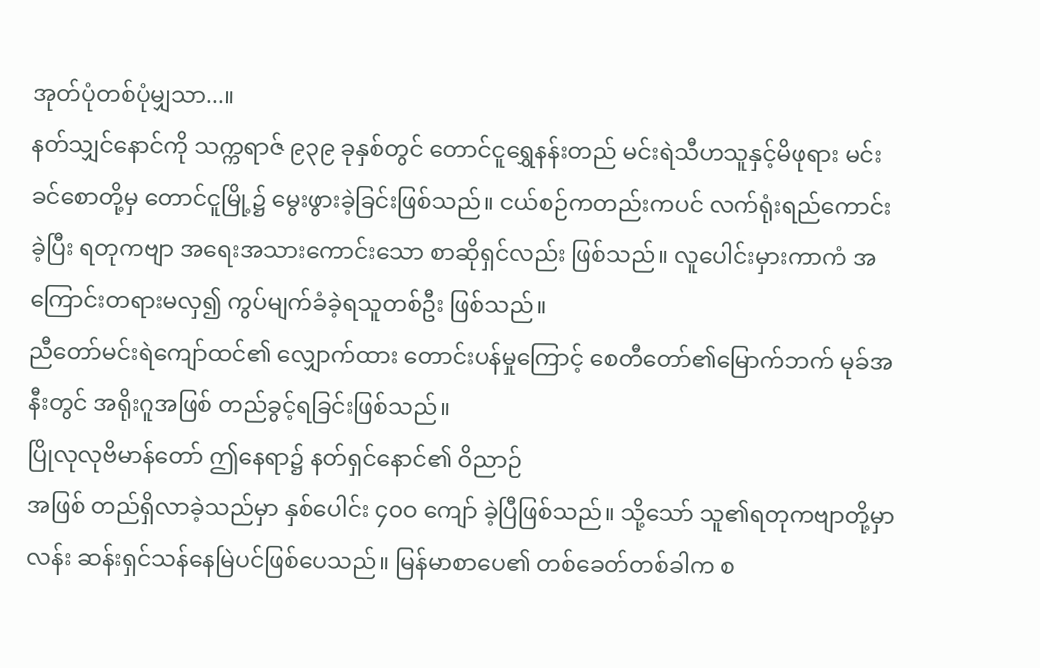အုတ်ပုံတစ်ပုံမျှသာ...။
နတ်သျှင်နောင်ကို သက္ကရာဇ် ၉၃၉ ခုနှစ်တွင် တောင်ငူရွှေနန်းတည် မင်းရဲသီဟသူနှင့်မိဖုရား မင်းခင်စောတို့မှ တောင်ငူမြို့၌ မွေးဖွားခဲ့ခြင်းဖြစ်သည်။ ငယ်စဉ်ကတည်းကပင် လက်ရုံးရည်ကောင်းခဲ့ပြီး ရတုကဗျာ အရေးအသားကောင်းသော စာဆိုရှင်လည်း ဖြစ်သည်။ လူပေါင်းမှားကာကံ အကြောင်းတရားမလှ၍ ကွပ်မျက်ခံခဲ့ရသူတစ်ဦး ဖြစ်သည်။
ညီတော်မင်းရဲကျော်ထင်၏ လျှောက်ထား တောင်းပန်မှုကြောင့် စေတီတော်၏မြောက်ဘက် မုခ်အနီးတွင် အရိုးဂူအဖြစ် တည်ခွင့်ရခြင်းဖြစ်သည်။
ပြိုလုလုဗိမာန်တော် ဤနေရာ၌ နတ်ရှင်နောင်၏ ဝိညာဉ်
အဖြစ် တည်ရှိလာခဲ့သည်မှာ နှစ်ပေါင်း ၄၀ဝ ကျော် ခဲ့ပြီဖြစ်သည်။ သို့သော် သူ၏ရတုကဗျာတို့မှာ လန်း ဆန်းရှင်သန်နေမြဲပင်ဖြစ်ပေသည်။ မြန်မာစာပေ၏ တစ်ခေတ်တစ်ခါက စ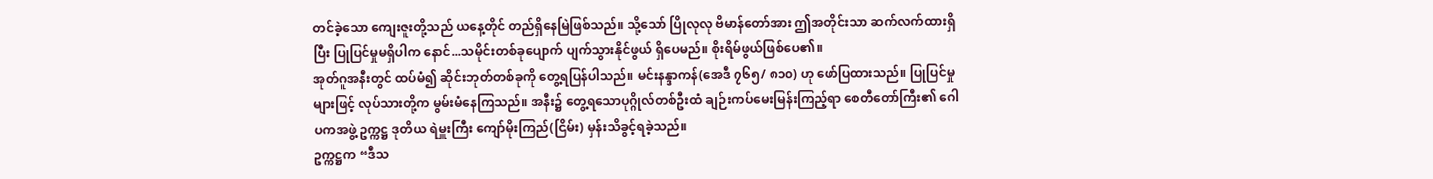တင်ခဲ့သော ကျေးဇူးတို့သည် ယနေ့တိုင် တည်ရှိနေမြဲဖြစ်သည်။ သို့သော် ပြိုလုလု ဗိမာန်တော်အား ဤအတိုင်းသာ ဆက်လက်ထားရှိပြီး ပြုပြင်မှုမရှိပါက နောင်...သမိုင်းတစ်ခုပျောက် ပျက်သွားနိုင်ဖွယ် ရှိပေမည်။ စိုးရိမ်ဖွယ်ဖြစ်ပေ၏။
အုတ်ဂူအနီးတွင် ထပ်မံ၍ ဆိုင်းဘုတ်တစ်ခုကို တွေ့ရပြန်ပါသည်။ မင်းနန္ဒာကန်(အေဒီ ၇၆၅/ ၈၁၀) ဟု ဖော်ပြထားသည်။ ပြုပြင်မှုများဖြင့် လုပ်သားတို့က မွမ်းမံနေကြသည်။ အနီး၌ တွေ့ရသောပုဂ္ဂိုလ်တစ်ဦးထံ ချဉ်းကပ်မေးမြန်းကြည့်ရာ စေတီတော်ကြီး၏ ဂေါပကအဖွဲ့ ဥက္ကဋ္ဌ ဒုတိယ ရဲမှူးကြီး ကျော်မိုးကြည်(ငြိမ်း) မှန်းသိခွင့်ရခဲ့သည်။
ဥက္ကဋ္ဌက “ဒီသ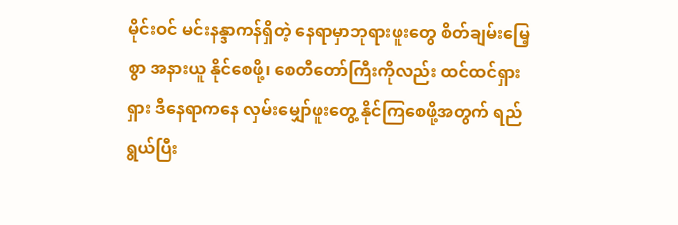မိုင်းဝင် မင်းနန္ဒာကန်ရှိတဲ့ နေရာမှာဘုရားဖူးတွေ စိတ်ချမ်းမြေ့စွာ အနားယူ နိုင်စေဖို့၊ စေတီတော်ကြီးကိုလည်း ထင်ထင်ရှားရှား ဒီနေရာကနေ လှမ်းမျှော်ဖူးတွေ့ နိုင်ကြစေဖို့အတွက် ရည်ရွယ်ပြီး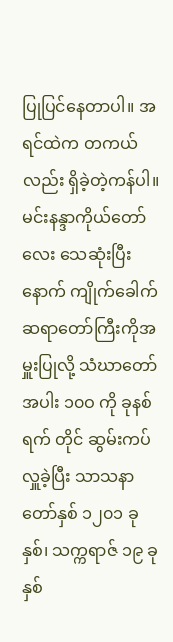ပြုပြင်နေတာပါ။ အရင်ထဲက တကယ်လည်း ရှိခဲ့တဲ့ကန်ပါ။ မင်းနန္ဒာကိုယ်တော်လေး သေဆုံးပြီးနောက် ကျိုက်ခေါက်ဆရာတော်ကြီးကိုအမှူးပြုလို့ သံဃာတော်အပါး ၁၀ဝ ကို ခုနစ်ရက် တိုင် ဆွမ်းကပ်လှူခဲ့ပြီး သာသနာတော်နှစ် ၁၂၀၁ ခုနှစ်၊ သက္ကရာဇ် ၁၉ ခုနှစ်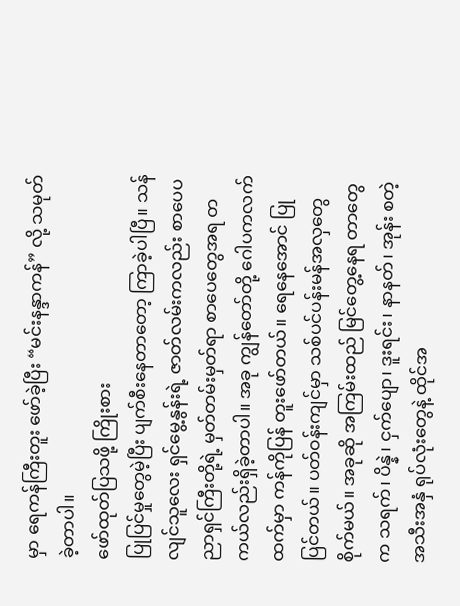မှာ ရေကန်ကြီးတူး ဖော်ခဲ့ပြီး “မင်းနန္ဒာကန်” လို့ သမုတ်ခဲ့တာပါ။
ဖော်ထုတ်ပြသဖို့ ကြိုးစား
ပြုပြင်မှုတွေမဲ့ပြီး ပျက်စီးနေတာတော့ ကြာခဲ့ပါပြီ။ သန်လျင်သူလေး ရှင်မွေ့နွန်းရဲ့ ဇာတ်လမ်းကလည်း စာပေပညာရှင်ကြီးတို့ရဲ့ မှတ်တမ်းမှတ်ရာ စာပေတွေအရ တကယ်လည်းရှိခဲ့တာပါ။ အခု ကျွန်တော်တို့ ဂေါပကလက်ထက်မှာ ကန်ကိုပြန် တူးဖော်တယ်။ ရေနေအောင် ပြုပြင်တယ်။ ပတ်ဝန်းကျင်မှာ သစ်ပင်ပန်းမန်အလှတွေ စိုက်မယ်။ အခုဆို အကြမ်းထည် မြင်တွေ့နေရ တာတွေက သရက်၊ ပိန္နဲ၊ ငှက်ပျော၊ ဒူးရင်း၊ နာနတ်၊ အုန်း စတဲ့အသီးအနှံ ရုပ်လုံးတွေနဲ့ ထိုင်အ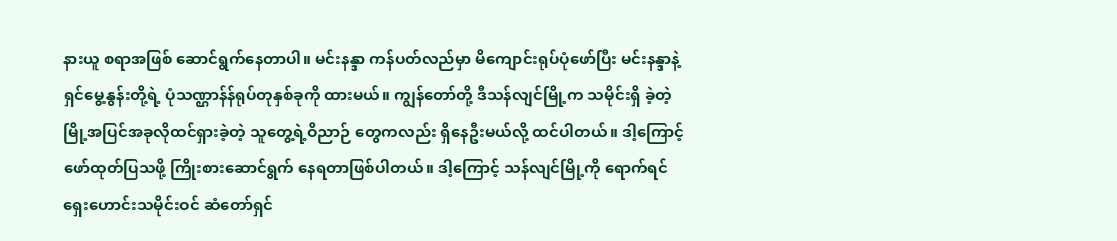နားယူ စရာအဖြစ် ဆောင်ရွက်နေတာပါ။ မင်းနန္ဒာ ကန်ပတ်လည်မှာ မိကျောင်းရုပ်ပုံဖော်ပြီး မင်းနန္ဒာနဲ့ ရှင်မွေ့နွန်းတို့ရဲ့ ပုံသဏ္ဌာန်န်ရုပ်တုနှစ်ခုကို ထားမယ်။ ကျွန်တော်တို့ ဒီသန်လျင်မြို့က သမိုင်းရှိ ခဲ့တဲ့မြို့အပြင်အခုလိုထင်ရှားခဲ့တဲ့ သူတွေ့ရဲ့ဝိညာဉ် တွေကလည်း ရှိနေဦးမယ်လို့ ထင်ပါတယ်။ ဒါ့ကြောင့် ဖော်ထုတ်ပြသဖို့ ကြိုးစားဆောင်ရွက် နေရတာဖြစ်ပါတယ်။ ဒါ့ကြောင့် သန်လျင်မြို့ကို ရောက်ရင် ရှေးဟောင်းသမိုင်းဝင် ဆံတော်ရှင်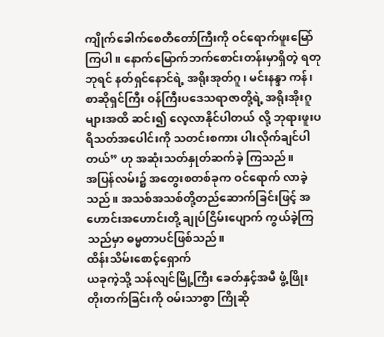ကျိုက်ခေါက်စေတီတော်ကြီးကို ဝင်ရောက်ဖူးမြော် ကြပါ။ နောက်မြောက်ဘက်စောင်းတန်းမှာရှိတဲ့ ရတုဘုရင် နတ်ရှင်နောင်ရဲ့ အရိုးအုတ်ဂူ၊ မင်းနန္ဒာ ကန်၊ စာဆိုရှင်ကြီး ဝန်ကြီးပဒေသရာဇာတို့ရဲ့ အရိုးအိုးဂူများအထိ ဆင်း၍ လေ့လာနိုင်ပါတယ် လို့ ဘုရားဖူးပရိသတ်အပေါင်းကို သတင်းစကား ပါးလိုက်ချင်ပါတယ်” ဟု အဆုံးသတ်နှုတ်ဆက်ခဲ့ ကြသည်။
အပြန်လမ်း၌ အတွေးစတစ်ခုက ဝင်ရောက် လာခဲ့သည်။ အသစ်အသစ်တို့တည်ဆောက်ခြင်းဖြင့် အဟောင်းအဟောင်းတို့ ချုပ်ငြိမ်းပျောက် ကွယ်ခဲ့ကြသည်မှာ ဓမ္မတာပင်ဖြစ်သည်။
ထိန်းသိမ်းစောင့်ရှောက်
ယခုကဲ့သို့ သန်လျင်မြို့ကြီး ခေတ်နှင့်အမီ ဖွံ့ဖြိုးတိုးတက်ခြင်းကို ဝမ်းသာစွာ ကြိုဆို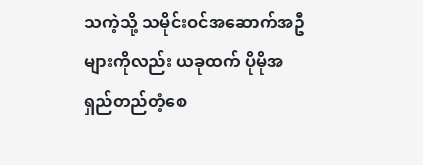သကဲ့သို့ သမိုင်းဝင်အဆောက်အဦများကိုလည်း ယခုထက် ပိုမိုအရှည်တည်တံ့စေ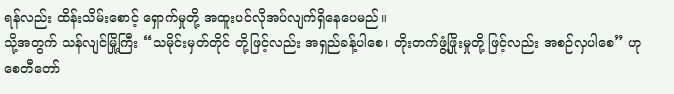ရန်လည်း ထိန်းသိမ်းစောင့် ရှောက်မှုတို့ အထူးပင်လိုအပ်လျက်ရှိနေပေမည်။
သို့အတွက် သန်လျင်မြို့ကြီး “သမိုင်းမှတ်တိုင် တို့ဖြင့်လည်း အရှည်ခန့်ပါစေ၊ တိုးတက်ဖွံ့ဖြိုးမှုတို့ ဖြင့်လည်း အစဉ်လှပါစေ” ဟု စေတီတော်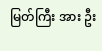မြတ်ကြီး အား ဦး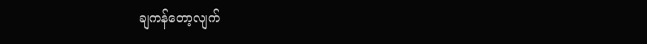ချကန်တော့လျက်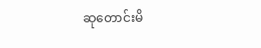ဆုတောင်းမိ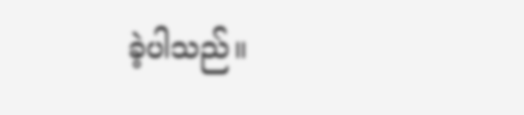ခဲ့ပါသည်။